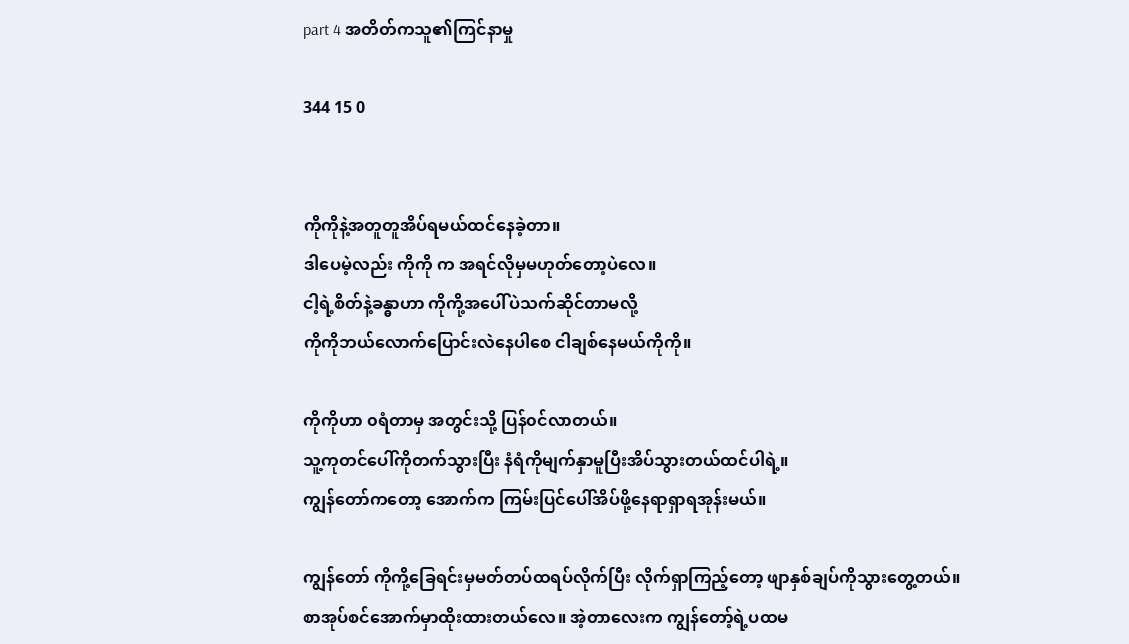part 4 အတိတ်ကသူ၏ကြင်နာမှု

344 15 0


ကိုကိုနဲ့အတူတူအိပ်ရမယ်ထင်နေခဲ့တာ‌‌။
ဒါပေမဲ့လည်း ကိုကို က အရင်လိုမှမဟုတ်တော့ပဲလေ။
ငါ့ရဲ့စိတ်နဲ့ခန္ဓာဟာ ကိုကို့အပေါ်ပဲသက်ဆိုင်တာမလို့
ကိုကိုဘယ်လောက်ပြောင်းလဲနေပါစေ ငါချစ်နေမယ်ကိုကို။

ကိုကိုဟာ ၀ရံတာမှ အတွင်းသို့ ပြန်၀င်လာတယ်။
သူ့ကုတင်ပေါ်ကိုတက်သွားပြီး နံရံကိုမျက်နှာမူပြီးအိပ်သွားတယ်ထင်ပါရဲ့။
ကျွန်တော်ကတော့ အောက်က ကြမ်းပြင်ပေါ်အိပ်ဖို့နေရာရှာရအုန်းမယ်။

ကျွန်တော် ကိုကို့ခြေရင်းမှမတ်တပ်ထရပ်လိုက်ပြီး လိုက်ရှာကြည့်တော့ ဖျာနှစ်ချပ်ကိုသွားတွေ့တယ်။ စာအုပ်စင်အောက်မှာထိုးထားတယ်လေ။ အဲ့တာလေးက ကျွန်တော့်ရဲ့ပထမ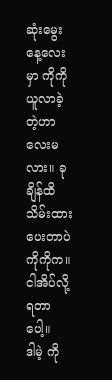ဆုံးမွေးနေ့လေးမှာ ကိုကိုယူလာခဲ့တဲ့ဟာလေးမလား။ ခုချိန်ထိသိမ်းထားပေးတာပဲ ကိုကိုက။ ငါအိပ်လို့ရတာပေါ့။
ဒါ‌မဲ့ ကို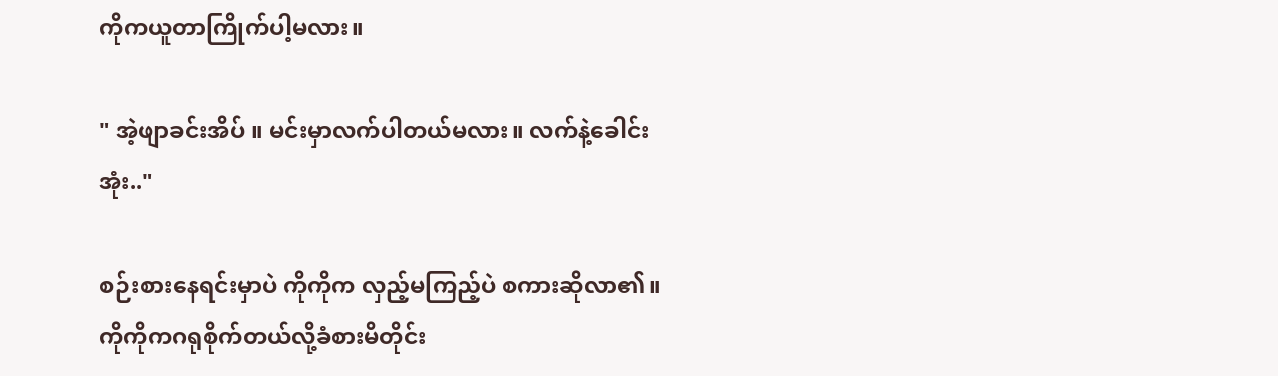ကိုကယူတာကြိုက်ပါ့မလား။

" အဲ့ဖျာခင်းအိပ် ။ မင်းမှာလက်ပါတယ်မလား။ လက်နဲ့ခေါင်းအုံး.."

စဉ်းစားနေရင်းမှာပဲ ကိုကိုက လှည့်မကြည့်ပဲ စကားဆိုလာ၏။
ကိုကိုကဂရုစိုက်တယ်လို့ခံစားမိတိုင်း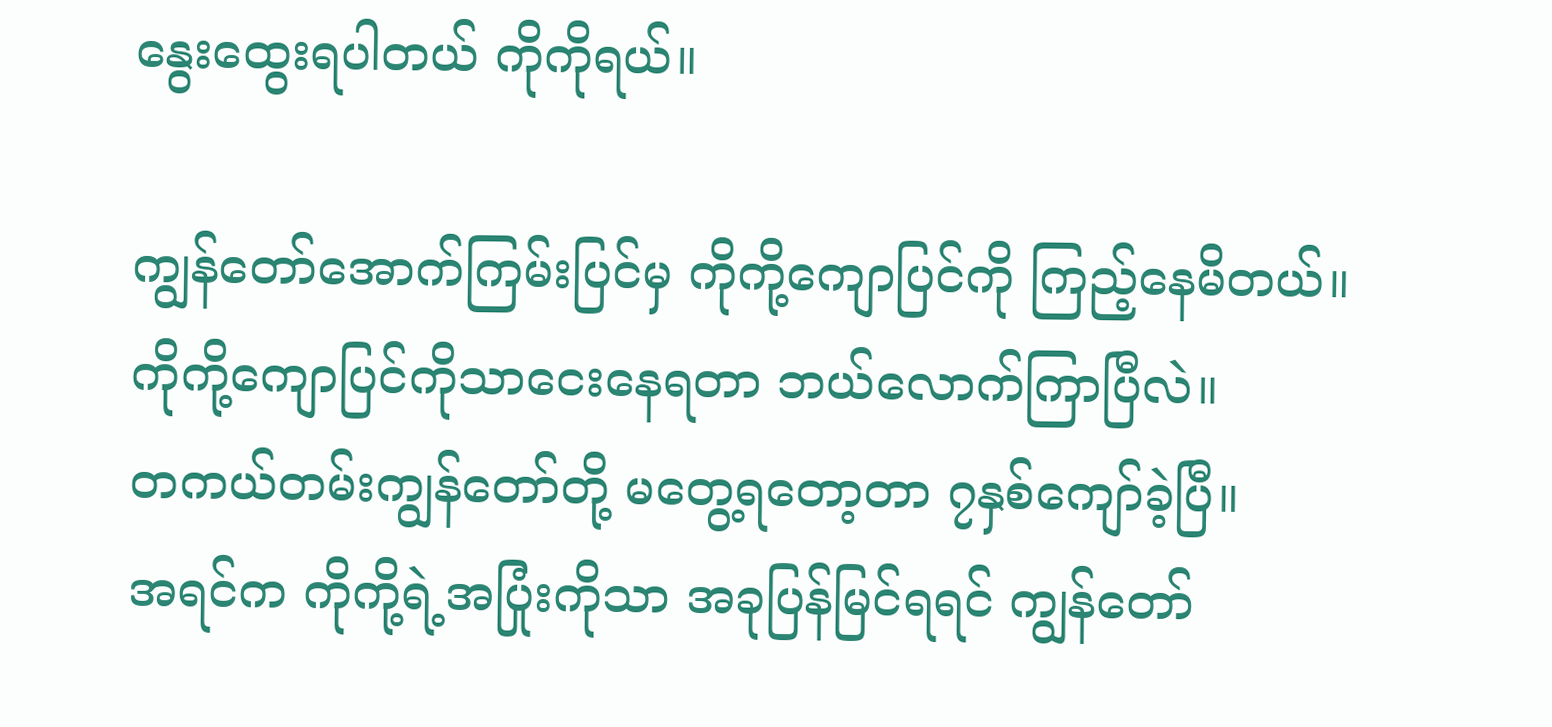နွေးထွေးရပါတယ် ကိုကိုရယ်။

ကျွန်တော်အောက်ကြမ်းပြင်မှ ကိုကို့ကျောပြင်ကို ကြည့်နေမိတယ်။
ကိုကို့ကျောပြင်ကိုသာငေးနေရတာ ဘယ်လောက်ကြာပြီလဲ။
တကယ်တမ်းကျွန်တော်တို့ မတွေ့ရတော့တာ ၇နှစ်ကျော်ခဲ့ပြီ။
အရင်က ကိုကို့ရဲ့အပြုံးကိုသာ အခုပြန်မြင်ရရင် ကျွန်တော်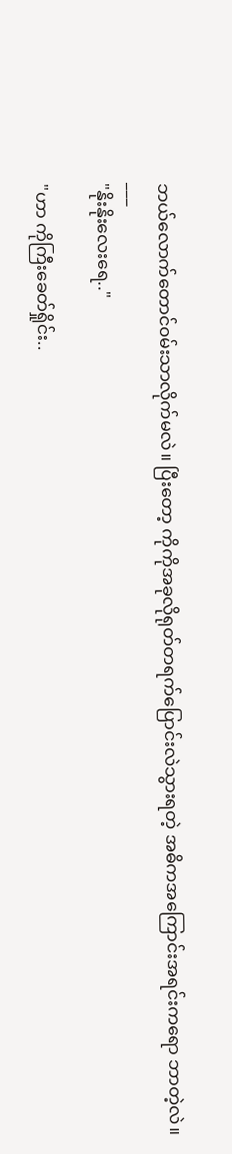ဘယ်လောက်တောင်၀မ်းသာလိုက်မလဲ။ ပြီးတော့ ကိုကိုအခုလိုရုတ်တရက်ပြောင်းလဲသွားရတဲ့ အဓိကအကြောင်းအရင်းကရော ဘာတဲ့လဲ။
___
"နိုးနိုးလေးရေ.."

"ဟာ ကိုကြီးခေတ်ရှိုင်း..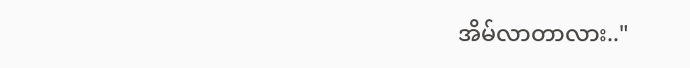အိမ်လာတာလား.."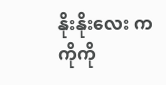နိုးနိုးလေး က ကိုကို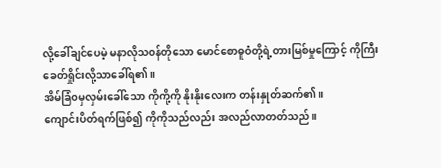လို့ခေါ်ချင်ပေမဲ့ မနာလိုသ၀န်တိုသော မောင်စောဓူဝံတို့ရဲ့တားမြစ်မှုကြောင့် ကိုကြီးခေတ်ရှိုင်းလို့သာခေါ်ရ၏။
အိမ်ခြံ၀မှလှမ်းခေါ်သော ကိုကို့ကို နိုးနိုးလေးက တန်းနှုတ်ဆက်၏။
ကျောင်းပိတ်ရက်ဖြစ်၍ ကိုကိုသည်လည်း အလည်လာတတ်သည်။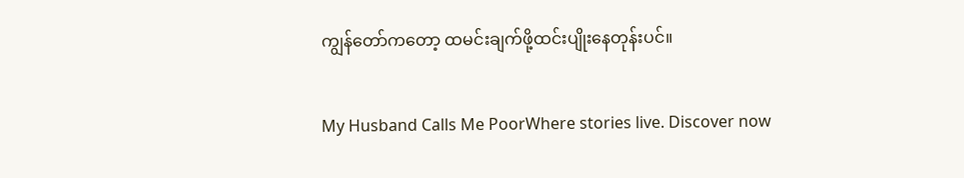ကျွန်တော်ကတော့ ထမင်းချက်ဖို့ထင်းပျိုးနေတုန်းပင်။

My Husband Calls Me PoorWhere stories live. Discover now